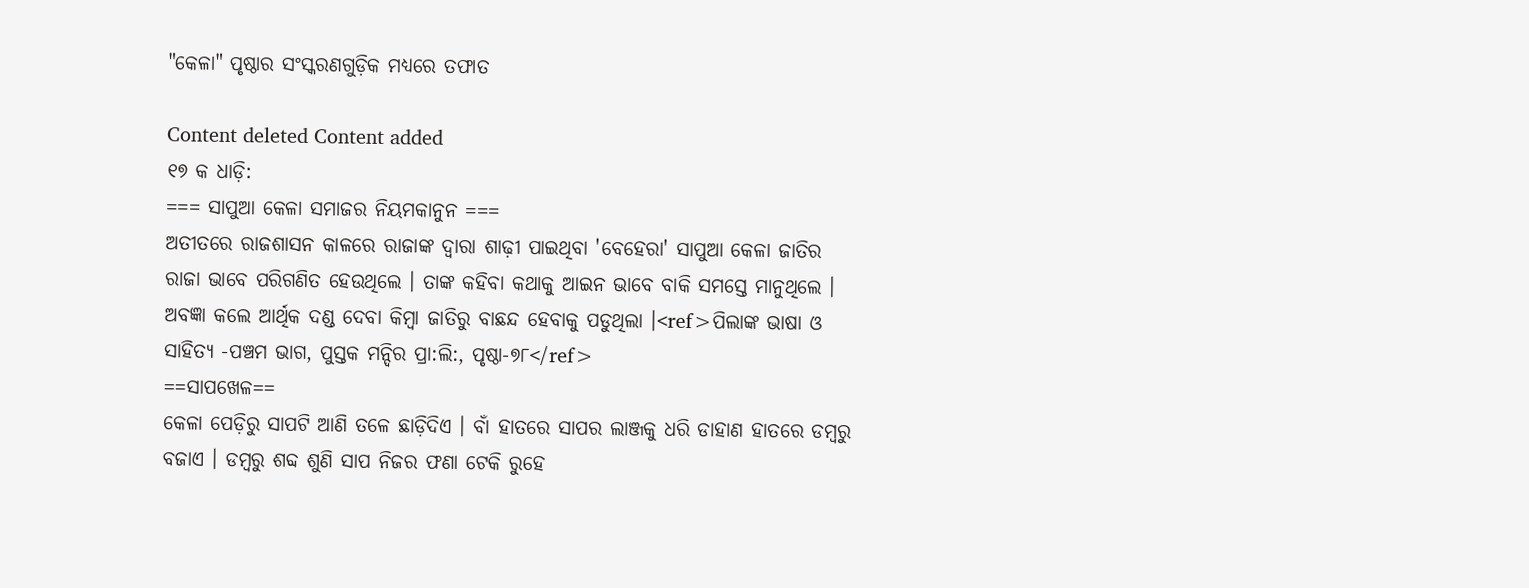"କେଳା" ପୃଷ୍ଠାର ସଂସ୍କରଣ‌ଗୁଡ଼ିକ ମଧ୍ୟରେ ତଫାତ

Content deleted Content added
୧୭ କ ଧାଡ଼ି:
=== ସାପୁଆ କେଳା ସମାଜର ନିୟମକାନୁନ ===
ଅତୀତରେ ରାଜଶାସନ କାଳରେ ରାଜାଙ୍କ ଦ୍ୱାରା ଶାଢ଼ୀ ପାଇଥିବା 'ବେହେରା' ସାପୁଆ କେଳା ଜାତିର ରାଜା ଭାବେ ପରିଗଣିତ ହେଉଥିଲେ । ତାଙ୍କ କହିବା କଥାକୁ ଆଇନ ଭାବେ ବାକି ସମସ୍ତେ ମାନୁଥିଲେ । ଅବଜ୍ଞା କଲେ ଆର୍ଥିକ ଦଣ୍ଡ ଦେବା କିମ୍ବା ଜାତିରୁ ବାଛନ୍ଦ ହେବାକୁ ପଡୁଥିଲା ।<ref>ପିଲାଙ୍କ ଭାଷା ଓ ସାହିତ୍ୟ -ପଞ୍ଚମ ଭାଗ, ପୁସ୍ତକ ମନ୍ଦିର ପ୍ରା:ଲି:, ପୃଷ୍ଠା-୭୮</ref>
==ସାପଖେଳ==
କେଳା ପେଡ଼ିରୁ ସାପଟି ଆଣି ତଳେ ଛାଡ଼ିଦିଏ । ବାଁ ହାତରେ ସାପର ଲାଞ୍ଜକୁ ଧରି ଡାହାଣ ହାତରେ ଡମ୍ବରୁ ବଜାଏ । ଡମ୍ବରୁ ଶବ୍ଦ ଶୁଣି ସାପ ନିଜର ଫଣା ଟେକି ରୁହେ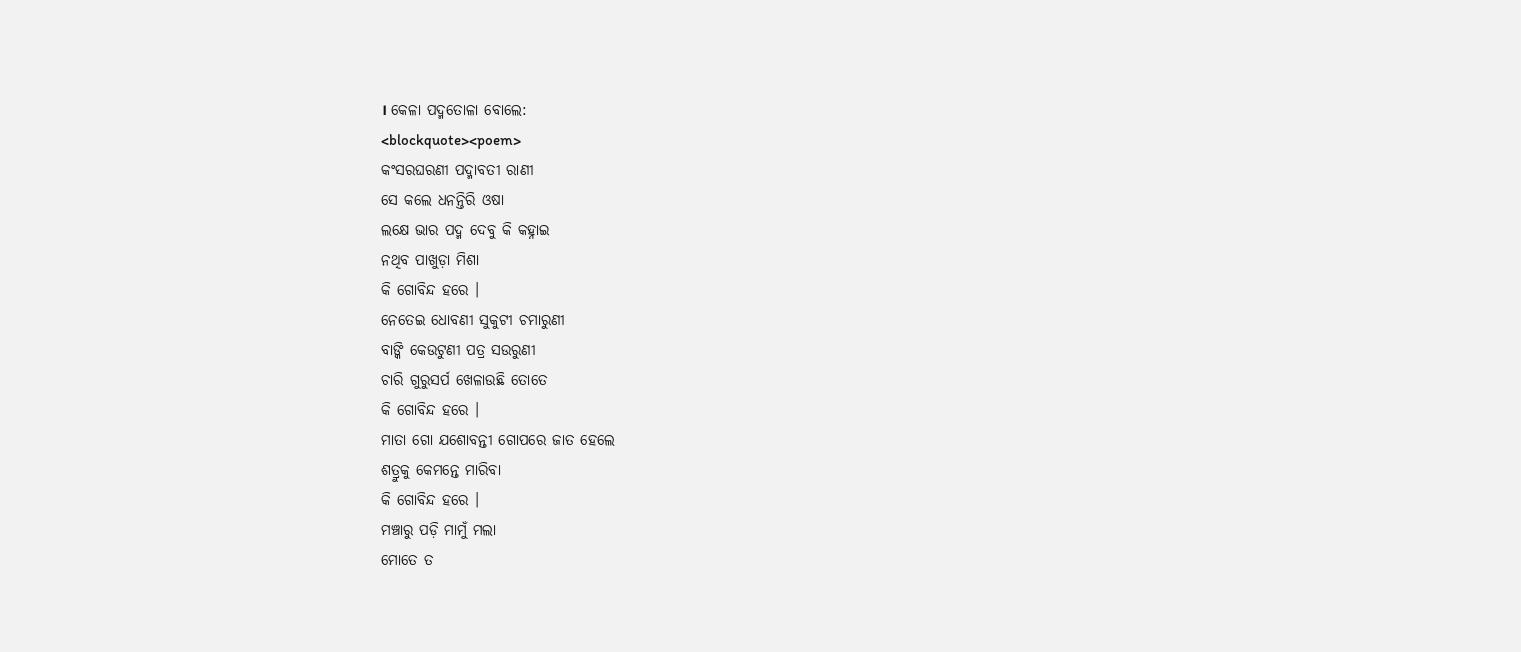। କେଳା ପଦ୍ମତୋଳା ବୋଲେ:
<blockquote><poem>
କଂସରଘରଣୀ ପଦ୍ମାବତୀ ରାଣୀ
ସେ କଲେ ଧନନ୍ତିରି ଓଷା
ଲକ୍ଷେ ଭାର ପଦ୍ମ ଦେବୁ କି କହ୍ନାଇ
ନଥିବ ପାଖୁଡ଼ା ମିଶା
କି ଗୋବିନ୍ଦ ହରେ ।
ନେତେଇ ଧୋବଣୀ ସୁକୁଟୀ ଚମାରୁଣୀ
ବାଙ୍କି କେଉଟୁଣୀ ପତ୍ର ସଉରୁଣୀ
ଚାରି ଗୁରୁସର୍ପ ଖେଳାଉଛି ତୋତେ
କି ଗୋବିନ୍ଦ ହରେ ।
ମାତା ଗୋ ଯଶୋବନ୍ତୀ ଗୋପରେ ଜାତ ହେଲେ
ଶତ୍ରୁକୁ କେମନ୍ତେ ମାରିବା
କି ଗୋବିନ୍ଦ ହରେ ।
ମଞ୍ଚାରୁ ପଡ଼ି ମାମୁଁ ମଲା
ମୋତେ ତ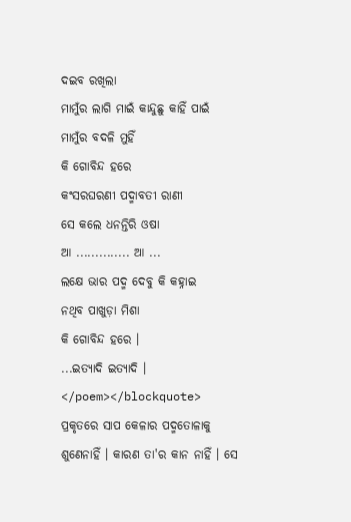ଦଇବ ରଖିଲା
ମାମୁଁର ଲାଗି ମାଇଁ କାନ୍ଦୁଛୁ କାହିଁ ପାଇଁ
ମାମୁଁର ବଦଳି ମୁହିଁ
କି ଗୋବିନ୍ଦ ହରେ
କଂସରଘରଣୀ ପଦ୍ମାବତୀ ରାଣୀ
ସେ କଲେ ଧନନ୍ତିରି ଓଷା
ଆ .............. ଆ ...
ଲକ୍ଷେ ଭାର ପଦ୍ମ ଦେବୁ କି କହ୍ନାଇ
ନଥିବ ପାଖୁଡ଼ା ମିଶା
କି ଗୋବିନ୍ଦ ହରେ ।
...ଇତ୍ୟାଦି ଇତ୍ୟାଦି ।
</poem></blockquote>
ପ୍ରକୃତରେ ସାପ କେଳାର ପଦ୍ମତୋଳାକୁ ଶୁଣେନାହିଁ । କାରଣ ତା'ର କାନ ନାହିଁ । ସେ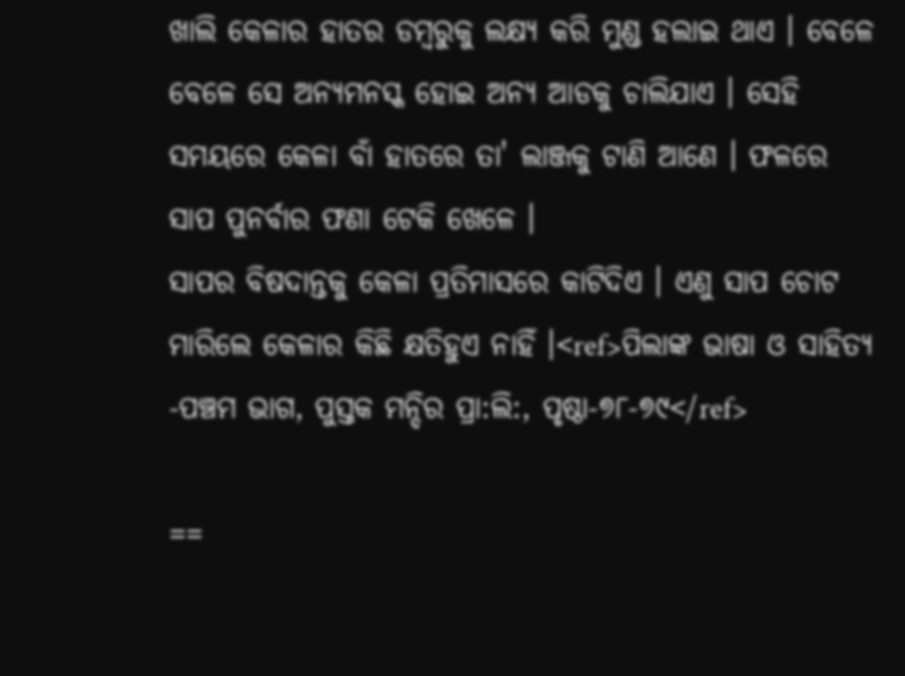ଖାଲି କେଳାର ହାତର ଡମ୍ବରୁକୁ ଲକ୍ଷ୍ୟ କରି ମୁଣ୍ଡ ହଲାଇ ଥାଏ । ବେଳେ ବେଳେ ସେ ଅନ୍ୟମନସ୍କ ହୋଇ ଅନ୍ୟ ଆଡକୁ ଚାଲିଯାଏ । ସେହି ସମୟରେ କେଳା ବାଁ ହାତରେ ତା' ଲାଞ୍ଜକୁ ଟାଣି ଆଣେ । ଫଳରେ ସାପ ପୁନର୍ବାର ଫଣା ଟେକି ଖେଳେ ।
ସାପର ବିଷଦାନ୍ତକୁ କେଳା ପ୍ରତିମାସରେ କାଟିଦିଏ । ଏଣୁ ସାପ ଚୋଟ ମାରିଲେ କେଳାର କିଛି କ୍ଷତିହୁଏ ନାହିଁ ।<ref>ପିଲାଙ୍କ ଭାଷା ଓ ସାହିତ୍ୟ -ପଞ୍ଚମ ଭାଗ, ପୁସ୍ତକ ମନ୍ଦିର ପ୍ରା:ଲି:, ପୃଷ୍ଠା-୭୮-୭୯</ref>

==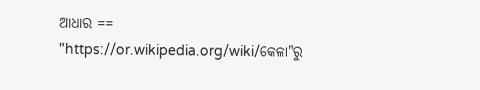ଆଧାର ==
"https://or.wikipedia.org/wiki/କେଳା"ରୁ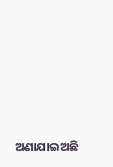ଅଣାଯାଇଅଛି